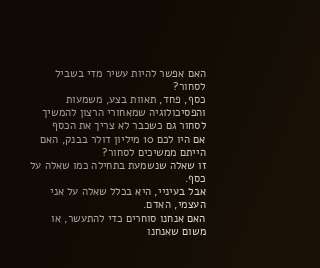האם אפשר להיות עשיר מדי בשביל לסחור?
כסף, פחד, תאוות בצע, משמעות והפסיכולוגיה שמאחורי הרצון להמשיך לסחור גם כשכבר לא צריך את הכסף
אם היו לכם 10 מיליון דולר בבנק, האם הייתם ממשיכים לסחור?
זו שאלה שנשמעת בתחילה כמו שאלה על כסף.
אבל בעיניי, היא בכלל שאלה על אני העצמי, האדם.
האם אנחנו סוחרים כדי להתעשר, או משום שאנחנו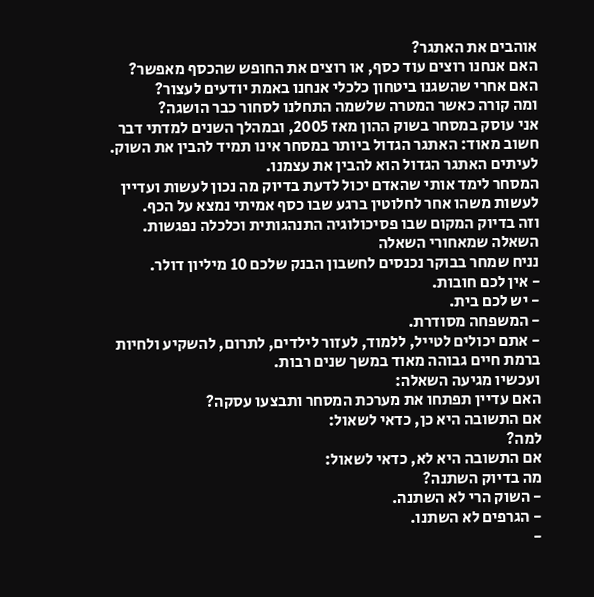אוהבים את האתגר?
האם אנחנו רוצים עוד כסף, או רוצים את החופש שהכסף מאפשר?
האם אחרי שהשגנו ביטחון כלכלי אנחנו באמת יודעים לעצור?
ומה קורה כאשר המטרה שלשמה התחלנו לסחור כבר הושגה?
אני עוסק במסחר בשוק ההון מאז 2005, ובמהלך השנים למדתי דבר חשוב מאוד: האתגר הגדול ביותר במסחר אינו תמיד להבין את השוק. לעיתים האתגר הגדול הוא להבין את עצמנו.
המסחר לימד אותי שהאדם יכול לדעת בדיוק מה נכון לעשות ועדיין לעשות משהו אחר לחלוטין ברגע שבו כסף אמיתי נמצא על הכף.
וזה בדיוק המקום שבו פסיכולוגיה התנהגותית וכלכלה נפגשות.
השאלה שמאחורי השאלה
נניח שמחר בבוקר נכנסים לחשבון הבנק שלכם 10 מיליון דולר.
- אין לכם חובות.
- יש לכם בית.
- המשפחה מסודרת.
- אתם יכולים לטייל, ללמוד, לעזור לילדים, לתרום, להשקיע ולחיות ברמת חיים גבוהה מאוד במשך שנים רבות.
ועכשיו מגיעה השאלה:
האם עדיין תפתחו את מערכת המסחר ותבצעו עסקה?
אם התשובה היא כן, כדאי לשאול:
למה?
אם התשובה היא לא, כדאי לשאול:
מה בדיוק השתנה?
- השוק הרי לא השתנה.
- הגרפים לא השתנו.
-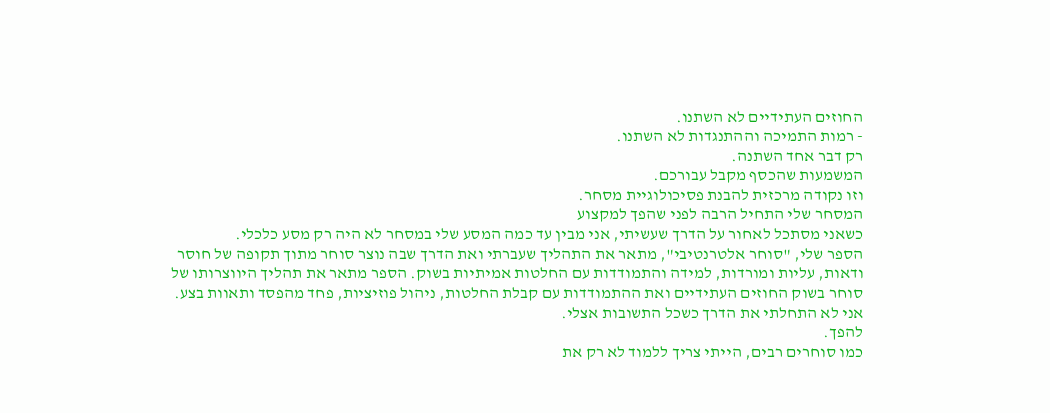החוזים העתידיים לא השתנו.
- רמות התמיכה וההתנגדות לא השתנו.
רק דבר אחד השתנה.
המשמעות שהכסף מקבל עבורכם.
וזו נקודה מרכזית להבנת פסיכולוגיית מסחר.
המסחר שלי התחיל הרבה לפני שהפך למקצוע
כשאני מסתכל לאחור על הדרך שעשיתי, אני מבין עד כמה המסע שלי במסחר לא היה רק מסע כלכלי.
הספר שלי, "סוחר אלטרנטיבי", מתאר את התהליך שעברתי ואת הדרך שבה נוצר סוחר מתוך תקופה של חוסר ודאות, עליות ומורדות, למידה והתמודדות עם החלטות אמיתיות בשוק. הספר מתאר את תהליך היווצרותו של סוחר בשוק החוזים העתידיים ואת ההתמודדות עם קבלת החלטות, ניהול פוזיציות, פחד מהפסד ותאוות בצע.
אני לא התחלתי את הדרך כשכל התשובות אצלי.
להפך.
כמו סוחרים רבים, הייתי צריך ללמוד לא רק את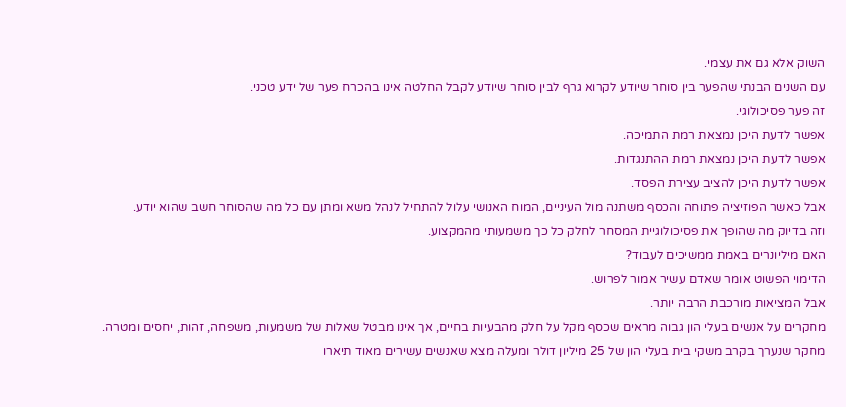השוק אלא גם את עצמי.
עם השנים הבנתי שהפער בין סוחר שיודע לקרוא גרף לבין סוחר שיודע לקבל החלטה אינו בהכרח פער של ידע טכני.
זה פער פסיכולוגי.
אפשר לדעת היכן נמצאת רמת התמיכה.
אפשר לדעת היכן נמצאת רמת ההתנגדות.
אפשר לדעת היכן להציב עצירת הפסד.
אבל כאשר הפוזיציה פתוחה והכסף משתנה מול העיניים, המוח האנושי עלול להתחיל לנהל משא ומתן עם כל מה שהסוחר חשב שהוא יודע.
וזה בדיוק מה שהופך את פסיכולוגיית המסחר לחלק כל כך משמעותי מהמקצוע.
האם מיליונרים באמת ממשיכים לעבוד?
הדימוי הפשוט אומר שאדם עשיר אמור לפרוש.
אבל המציאות מורכבת הרבה יותר.
מחקרים על אנשים בעלי הון גבוה מראים שכסף מקל על חלק מהבעיות בחיים, אך אינו מבטל שאלות של משמעות, משפחה, זהות, יחסים ומטרה.
מחקר שנערך בקרב משקי בית בעלי הון של 25 מיליון דולר ומעלה מצא שאנשים עשירים מאוד תיארו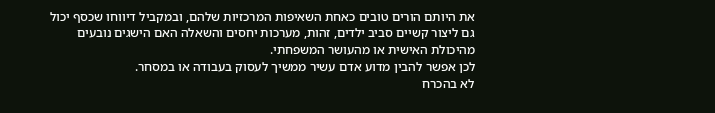את היותם הורים טובים כאחת השאיפות המרכזיות שלהם, ובמקביל דיווחו שכסף יכול גם ליצור קשיים סביב ילדים, זהות, מערכות יחסים והשאלה האם הישגים נובעים מהיכולת האישית או מהעושר המשפחתי.
לכן אפשר להבין מדוע אדם עשיר ממשיך לעסוק בעבודה או במסחר.
לא בהכרח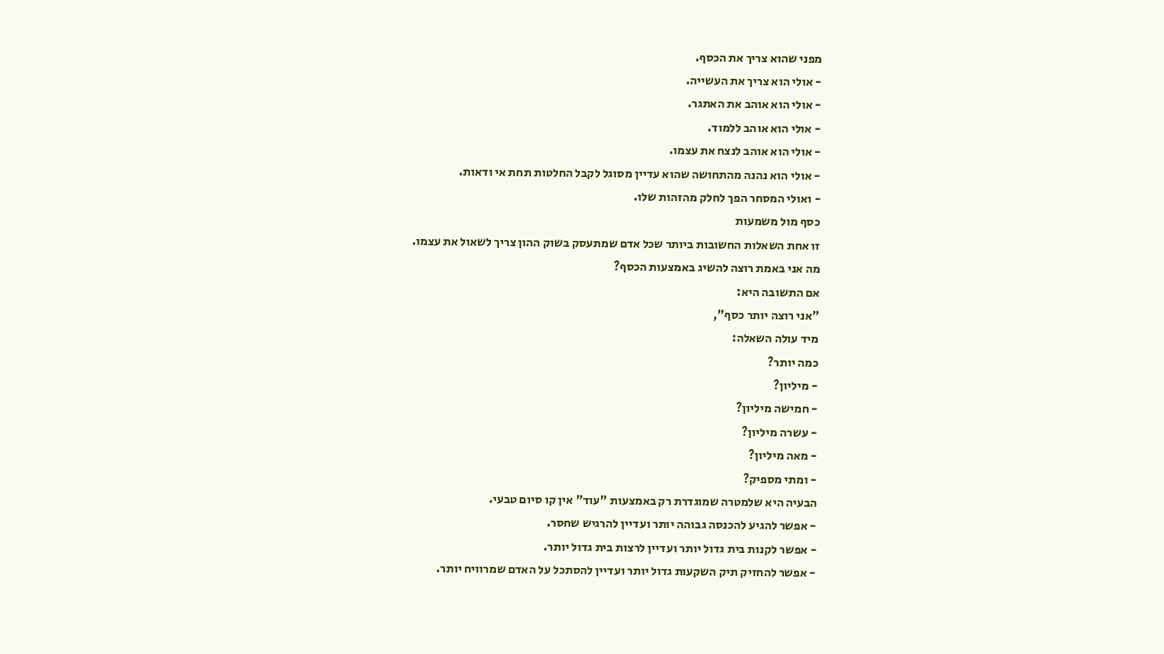מפני שהוא צריך את הכסף.
- אולי הוא צריך את העשייה.
- אולי הוא אוהב את האתגר.
- אולי הוא אוהב ללמוד.
- אולי הוא אוהב לנצח את עצמו.
- אולי הוא נהנה מהתחושה שהוא עדיין מסוגל לקבל החלטות תחת אי ודאות.
- ואולי המסחר הפך לחלק מהזהות שלו.
כסף מול משמעות
זו אחת השאלות החשובות ביותר שכל אדם שמתעסק בשוק ההון צריך לשאול את עצמו.
מה אני באמת רוצה להשיג באמצעות הכסף?
אם התשובה היא:
"אני רוצה יותר כסף",
מיד עולה השאלה:
כמה יותר?
- מיליון?
- חמישה מיליון?
- עשרה מיליון?
- מאה מיליון?
- ומתי מספיק?
הבעיה היא שלמטרה שמוגדרת רק באמצעות "עוד" אין קו סיום טבעי.
- אפשר להגיע להכנסה גבוהה יותר ועדיין להרגיש שחסר.
- אפשר לקנות בית גדול יותר ועדיין לרצות בית גדול יותר.
- אפשר להחזיק תיק השקעות גדול יותר ועדיין להסתכל על האדם שמרוויח יותר.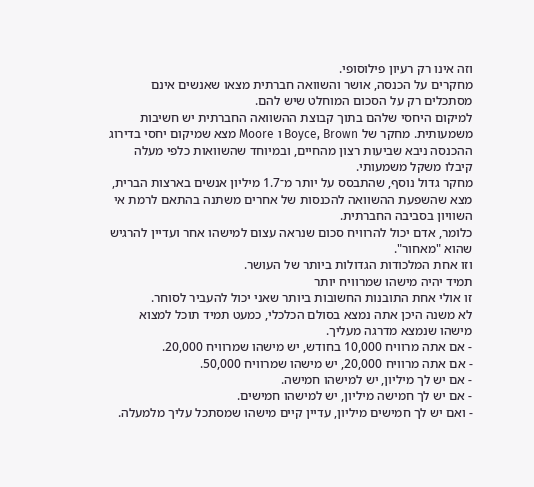וזה אינו רק רעיון פילוסופי.
מחקרים על הכנסה, אושר והשוואה חברתית מצאו שאנשים אינם מסתכלים רק על הסכום המוחלט שיש להם.
למיקום היחסי שלהם בתוך קבוצת ההשוואה החברתית יש חשיבות משמעותית. מחקר של Boyce, Brown ו Moore מצא שמיקום יחסי בדירוג ההכנסה ניבא שביעות רצון מהחיים, ובמיוחד שהשוואות כלפי מעלה קיבלו משקל משמעותי.
מחקר גדול נוסף, שהתבסס על יותר מ־1.7 מיליון אנשים בארצות הברית, מצא שהשפעת ההשוואה להכנסות של אחרים משתנה בהתאם לרמת אי השוויון בסביבה החברתית.
כלומר, אדם יכול להרוויח סכום שנראה עצום למישהו אחר ועדיין להרגיש שהוא "מאחור".
וזו אחת המלכודות הגדולות ביותר של העושר.
תמיד יהיה מישהו שמרוויח יותר
זו אולי אחת התובנות החשובות ביותר שאני יכול להעביר לסוחר.
לא משנה היכן אתה נמצא בסולם הכלכלי, כמעט תמיד תוכל למצוא מישהו שנמצא מדרגה מעליך.
- אם אתה מרוויח 10,000 בחודש, יש מישהו שמרוויח 20,000.
- אם אתה מרוויח 20,000, יש מישהו שמרוויח 50,000.
- אם יש לך מיליון, יש למישהו חמישה.
- אם יש לך חמישה מיליון, יש למישהו חמישים.
- ואם יש לך חמישים מיליון, עדיין קיים מישהו שמסתכל עליך מלמעלה.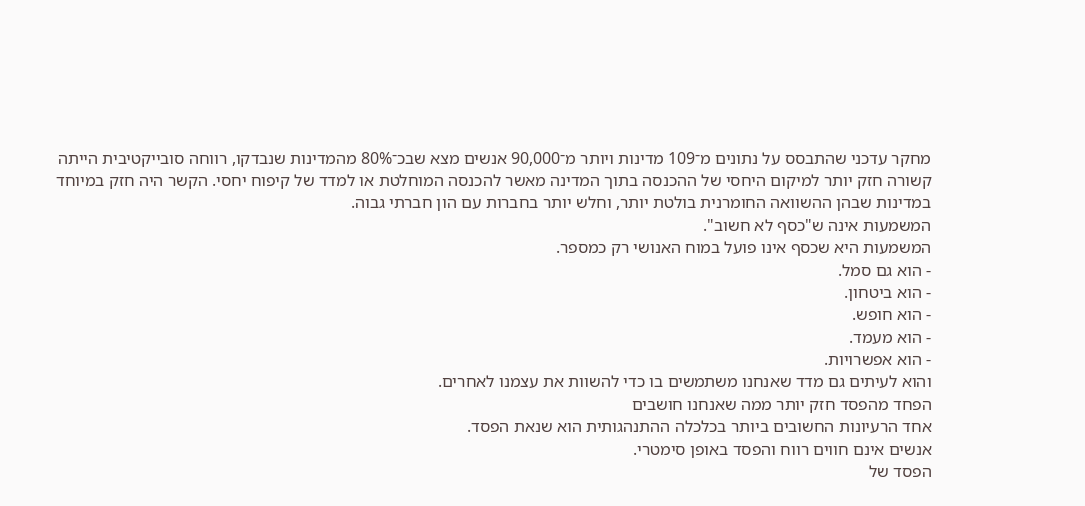מחקר עדכני שהתבסס על נתונים מ־109 מדינות ויותר מ־90,000 אנשים מצא שבכ־80% מהמדינות שנבדקו, רווחה סובייקטיבית הייתה קשורה חזק יותר למיקום היחסי של ההכנסה בתוך המדינה מאשר להכנסה המוחלטת או למדד של קיפוח יחסי. הקשר היה חזק במיוחד במדינות שבהן ההשוואה החומרנית בולטת יותר, וחלש יותר בחברות עם הון חברתי גבוה.
המשמעות אינה ש"כסף לא חשוב".
המשמעות היא שכסף אינו פועל במוח האנושי רק כמספר.
- הוא גם סמל.
- הוא ביטחון.
- הוא חופש.
- הוא מעמד.
- הוא אפשרויות.
והוא לעיתים גם מדד שאנחנו משתמשים בו כדי להשוות את עצמנו לאחרים.
הפחד מהפסד חזק יותר ממה שאנחנו חושבים
אחד הרעיונות החשובים ביותר בכלכלה ההתנהגותית הוא שנאת הפסד.
אנשים אינם חווים רווח והפסד באופן סימטרי.
הפסד של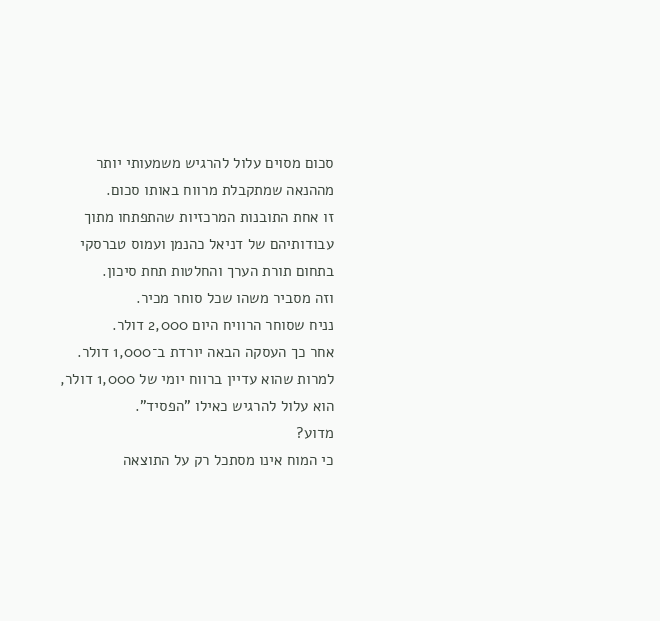סכום מסוים עלול להרגיש משמעותי יותר מההנאה שמתקבלת מרווח באותו סכום.
זו אחת התובנות המרכזיות שהתפתחו מתוך עבודותיהם של דניאל כהנמן ועמוס טברסקי בתחום תורת הערך והחלטות תחת סיכון.
וזה מסביר משהו שכל סוחר מכיר.
נניח שסוחר הרוויח היום 2,000 דולר.
אחר כך העסקה הבאה יורדת ב־1,000 דולר.
למרות שהוא עדיין ברווח יומי של 1,000 דולר, הוא עלול להרגיש כאילו "הפסיד".
מדוע?
כי המוח אינו מסתכל רק על התוצאה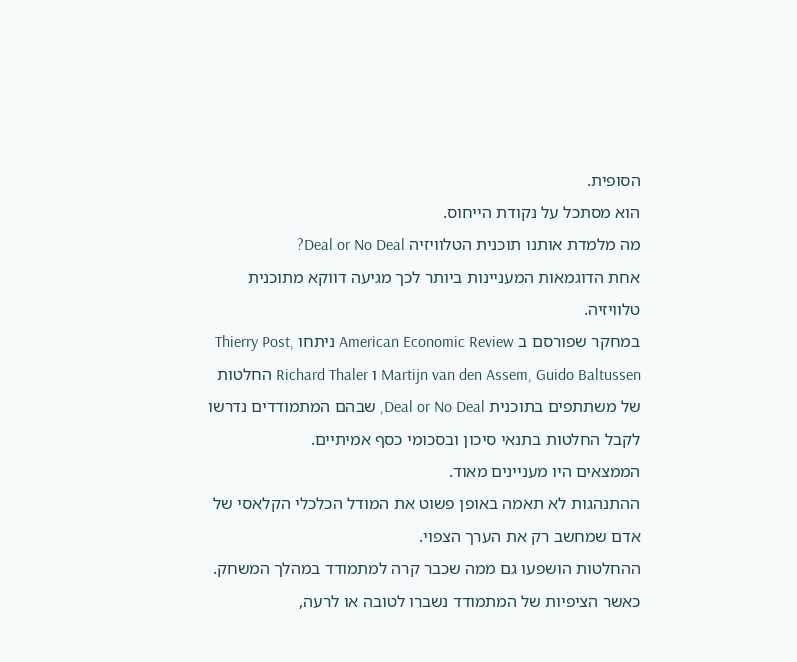הסופית.
הוא מסתכל על נקודת הייחוס.
מה מלמדת אותנו תוכנית הטלוויזיה Deal or No Deal?
אחת הדוגמאות המעניינות ביותר לכך מגיעה דווקא מתוכנית טלוויזיה.
במחקר שפורסם ב American Economic Review ניתחו Thierry Post, Martijn van den Assem, Guido Baltussen ו Richard Thaler החלטות של משתתפים בתוכנית Deal or No Deal, שבהם המתמודדים נדרשו לקבל החלטות בתנאי סיכון ובסכומי כסף אמיתיים.
הממצאים היו מעניינים מאוד.
ההתנהגות לא תאמה באופן פשוט את המודל הכלכלי הקלאסי של אדם שמחשב רק את הערך הצפוי.
ההחלטות הושפעו גם ממה שכבר קרה למתמודד במהלך המשחק.
כאשר הציפיות של המתמודד נשברו לטובה או לרעה,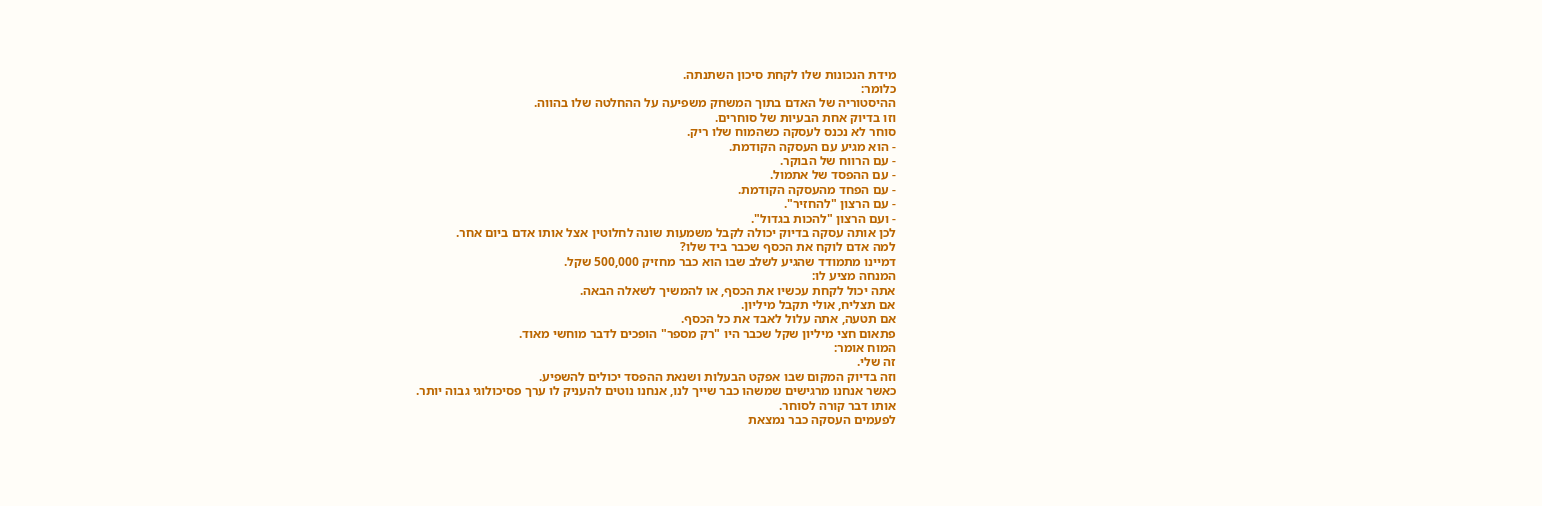מידת הנכונות שלו לקחת סיכון השתנתה.
כלומר:
ההיסטוריה של האדם בתוך המשחק משפיעה על ההחלטה שלו בהווה.
וזו בדיוק אחת הבעיות של סוחרים.
סוחר לא נכנס לעסקה כשהמוח שלו ריק.
- הוא מגיע עם העסקה הקודמת.
- עם הרווח של הבוקר.
- עם ההפסד של אתמול.
- עם הפחד מהעסקה הקודמת.
- עם הרצון "להחזיר".
- ועם הרצון "להכות בגדול".
לכן אותה עסקה בדיוק יכולה לקבל משמעות שונה לחלוטין אצל אותו אדם ביום אחר.
למה אדם לוקח את הכסף שכבר ביד שלו?
דמיינו מתמודד שהגיע לשלב שבו הוא כבר מחזיק 500,000 שקל.
המנחה מציע לו:
אתה יכול לקחת עכשיו את הכסף, או להמשיך לשאלה הבאה.
אם תצליח, אולי תקבל מיליון.
אם תטעה, אתה עלול לאבד את כל הכסף.
פתאום חצי מיליון שקל שכבר היו "רק מספר" הופכים לדבר מוחשי מאוד.
המוח אומר:
זה שלי.
וזה בדיוק המקום שבו אפקט הבעלות ושנאת ההפסד יכולים להשפיע.
כאשר אנחנו מרגישים שמשהו כבר שייך לנו, אנחנו נוטים להעניק לו ערך פסיכולוגי גבוה יותר.
אותו דבר קורה לסוחר.
לפעמים העסקה כבר נמצאת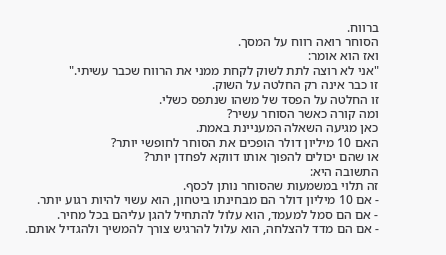ברווח.
הסוחר רואה רווח על המסך.
ואז הוא אומר:
"אני לא רוצה לתת לשוק לקחת ממני את הרווח שכבר עשיתי."
זו כבר אינה רק החלטה על השוק.
זו החלטה על הפסד של משהו שנתפס כשלי.
ומה קורה כאשר הסוחר עשיר?
כאן מגיעה השאלה המעניינת באמת.
האם 10 מיליון דולר הופכים את הסוחר לחופשי יותר?
או שהם יכולים להפוך אותו דווקא לפחדן יותר?
התשובה היא:
זה תלוי במשמעות שהסוחר נותן לכסף.
- אם 10 מיליון דולר הם מבחינתו ביטחון, הוא עשוי להיות רגוע יותר.
- אם הם סמל למעמד, הוא עלול להתחיל להגן עליהם בכל מחיר.
- אם הם מדד להצלחה, הוא עלול להרגיש צורך להמשיך ולהגדיל אותם.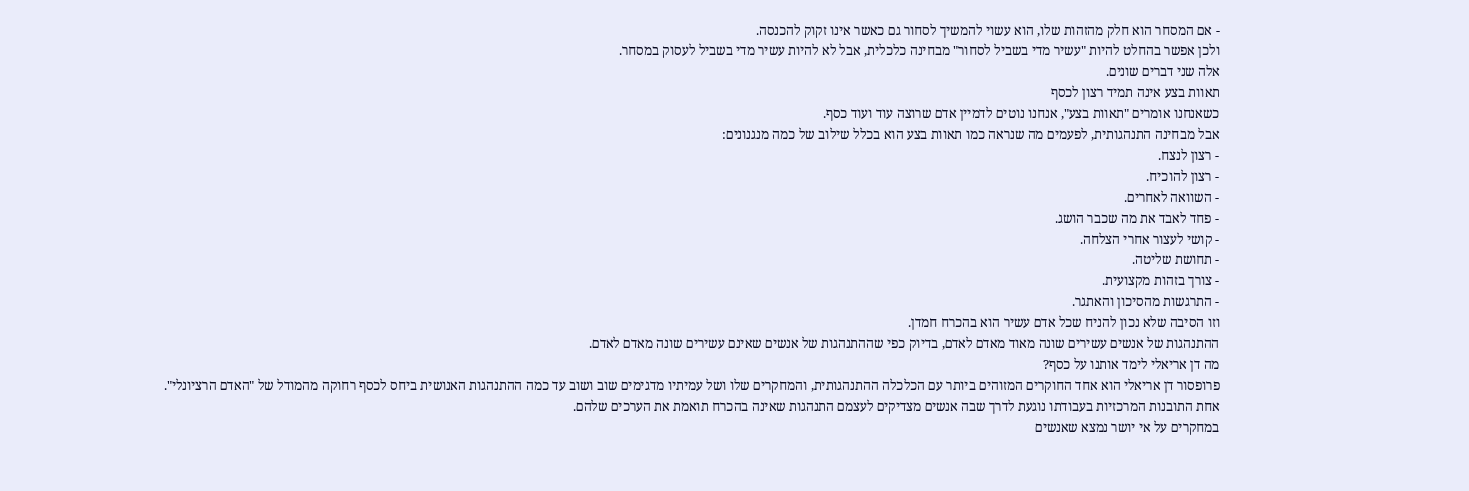- אם המסחר הוא חלק מהזהות שלו, הוא עשוי להמשיך לסחור גם כאשר אינו זקוק להכנסה.
ולכן אפשר בהחלט להיות "עשיר מדי בשביל לסחור" מבחינה כלכלית, אבל לא להיות עשיר מדי בשביל לעסוק במסחר.
אלה שני דברים שונים.
תאוות בצע אינה תמיד רצון לכסף
כשאנחנו אומרים "תאוות בצע", אנחנו נוטים לדמיין אדם שרוצה עוד ועוד כסף.
אבל מבחינה התנהגותית, לפעמים מה שנראה כמו תאוות בצע הוא בכלל שילוב של כמה מנגנונים:
- רצון לנצח.
- רצון להוכיח.
- השוואה לאחרים.
- פחד לאבד את מה שכבר הושג.
- קושי לעצור אחרי הצלחה.
- תחושת שליטה.
- צורך בזהות מקצועית.
- התרגשות מהסיכון והאתגר.
וזו הסיבה שלא נכון להניח שכל אדם עשיר הוא בהכרח חמדן.
ההתנהגות של אנשים עשירים שונה מאוד מאדם לאדם, בדיוק כפי שההתנהגות של אנשים שאינם עשירים שונה מאדם לאדם.
מה דן אריאלי לימד אותנו על כסף?
פרופסור דן אריאלי הוא אחד החוקרים המזוהים ביותר עם הכלכלה ההתנהגותית, והמחקרים שלו ושל עמיתיו מדגימים שוב ושוב עד כמה ההתנהגות האנושית ביחס לכסף רחוקה מהמודל של "האדם הרציונלי".
אחת התובנות המרכזיות בעבודתו נוגעת לדרך שבה אנשים מצדיקים לעצמם התנהגות שאינה בהכרח תואמת את הערכים שלהם.
במחקרים על אי יושר נמצא שאנשים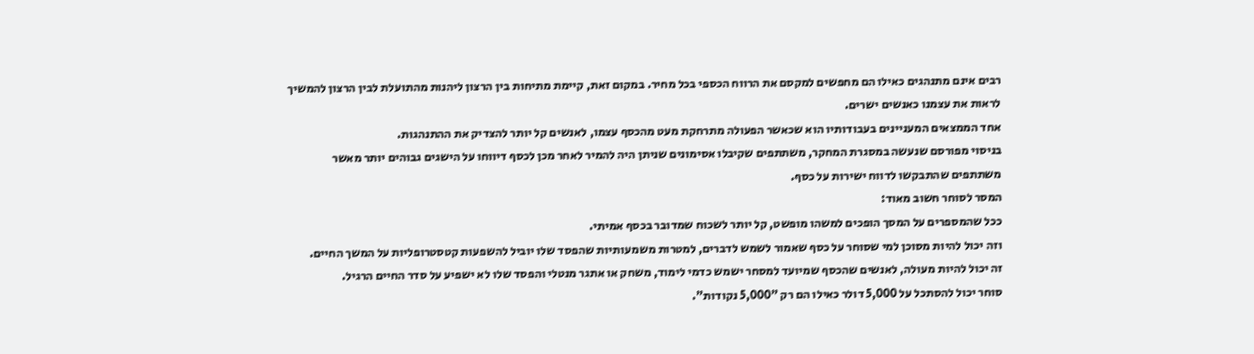רבים אינם מתנהגים כאילו הם מחפשים למקסם את הרווח הכספי בכל מחיר. במקום זאת, קיימת מתיחות בין הרצון ליהנות מהתועלת לבין הרצון להמשיך לראות את עצמנו כאנשים ישרים.
אחד הממצאים המעניינים בעבודותיו הוא שכאשר הפעולה מתרחקת מעט מהכסף עצמו, לאנשים קל יותר להצדיק את ההתנהגות.
בניסוי מפורסם שנעשה במסגרת המחקר, משתתפים שקיבלו אסימונים שניתן היה להמיר לאחר מכן לכסף דיווחו על הישגים גבוהים יותר מאשר משתתפים שהתבקשו לדווח ישירות על כסף.
המסר לסוחר חשוב מאוד:
ככל שהמספרים על המסך הופכים למשהו מופשט, קל יותר לשכוח שמדובר בכסף אמיתי.
וזה יכול להיות מסוכן למי שסוחר על כסף שאמור לשמש לדברים, למטרות משמעותיות שהפסד שלו יוביל להשפעות קטסטרופליות על המשך החיים.
זה יכול להיות מעולה, לאנשים שהכסף שמיועד למסחר ישמש כדמי לימוד, משחק או אתגר מנטלי והפסד שלו לא ישפיע על סדר החיים הרגיל.
סוחר יכול להסתכל על 5,000 דולר כאילו הם רק "5,000 נקודות".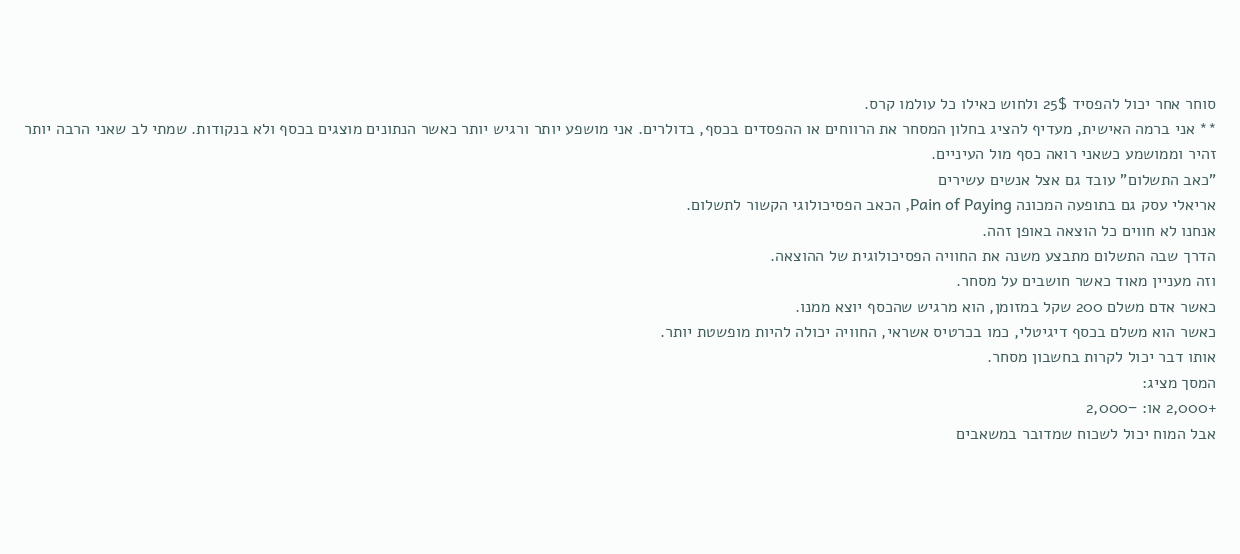סוחר אחר יכול להפסיד 25$ ולחוש כאילו כל עולמו קרס.
** אני ברמה האישית, מעדיף להציג בחלון המסחר את הרווחים או ההפסדים בכסף, בדולרים. אני מושפע יותר ורגיש יותר כאשר הנתונים מוצגים בכסף ולא בנקודות. שמתי לב שאני הרבה יותר זהיר וממושמע כשאני רואה כסף מול העיניים.
"כאב התשלום" עובד גם אצל אנשים עשירים
אריאלי עסק גם בתופעה המכונה Pain of Paying, הכאב הפסיכולוגי הקשור לתשלום.
אנחנו לא חווים כל הוצאה באופן זהה.
הדרך שבה התשלום מתבצע משנה את החוויה הפסיכולוגית של ההוצאה.
וזה מעניין מאוד כאשר חושבים על מסחר.
כאשר אדם משלם 200 שקל במזומן, הוא מרגיש שהכסף יוצא ממנו.
כאשר הוא משלם בכסף דיגיטלי, כמו בכרטיס אשראי, החוויה יכולה להיות מופשטת יותר.
אותו דבר יכול לקרות בחשבון מסחר.
המסך מציג:
+2,000 או: −2,000
אבל המוח יכול לשכוח שמדובר במשאבים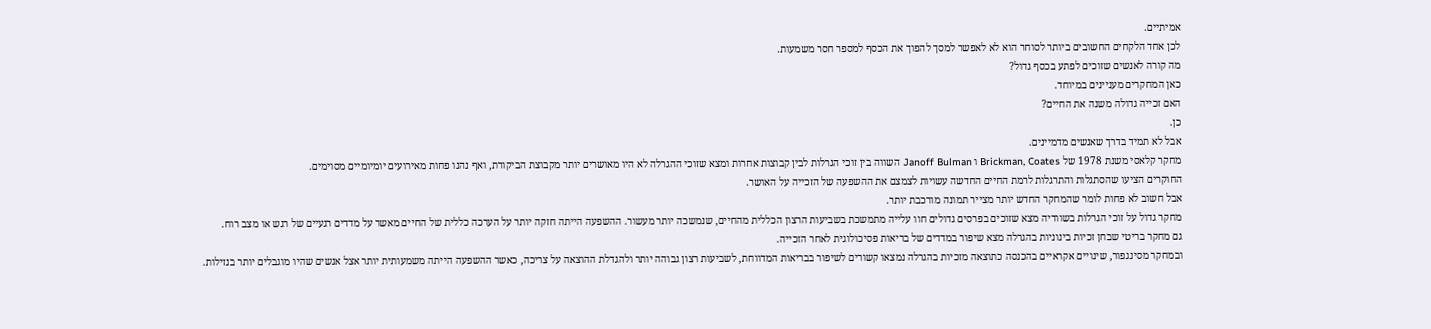אמיתיים.
לכן אחד הלקחים החשובים ביותר לסוחר הוא לא לאפשר למסך להפוך את הכסף למספר חסר משמעות.
מה קורה לאנשים שזוכים לפתע בכסף גדול?
כאן המחקרים מעניינים במיוחד.
האם זכייה גדולה משנה את החיים?
כן.
אבל לא תמיד בדרך שאנשים מדמיינים.
מחקר קלאסי משנת 1978 של Brickman, Coates ו Janoff Bulman השווה בין זוכי הגרלות לבין קבוצות אחרות ומצא שזוכי ההגרלה לא היו מאושרים יותר מקבוצת הביקורת, ואף נהנו פחות מאירועים יומיומיים מסוימים.
החוקרים הציעו שהסתגלות והתרגלות לרמת החיים החדשה עשויות לצמצם את ההשפעה של הזכייה על האושר.
אבל חשוב לא פחות לומר שהמחקר החדש יותר מצייר תמונה מורכבת יותר.
מחקר גדול על זוכי הגרלות בשוודיה מצא שזוכים בפרסים גדולים חוו עלייה מתמשכת בשביעות הרצון הכללית מהחיים, שנמשכה יותר מעשור. ההשפעה הייתה חזקה יותר על הערכה כללית של החיים מאשר על מדדים רגעיים של רגש או מצב רוח.
גם מחקר בריטי שבחן זכיות בינוניות בהגרלה מצא שיפור במדדים של בריאות פסיכולוגית לאחר הזכייה.
ובמחקר מסינגפור, שינויים אקראיים בהכנסה כתוצאה מזכיות בהגרלה נמצאו קשורים לשיפור בבריאות המדווחת, לשביעות רצון גבוהה יותר ולהגדלת ההוצאה על צריכה, כאשר ההשפעה הייתה משמעותית יותר אצל אנשים שהיו מוגבלים יותר בנזילות.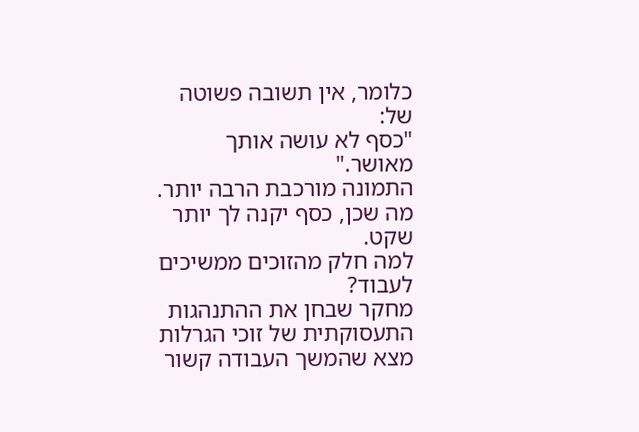כלומר, אין תשובה פשוטה של:
"כסף לא עושה אותך מאושר."
התמונה מורכבת הרבה יותר.
מה שכן, כסף יקנה לך יותר שקט.
למה חלק מהזוכים ממשיכים לעבוד?
מחקר שבחן את ההתנהגות התעסוקתית של זוכי הגרלות מצא שהמשך העבודה קשור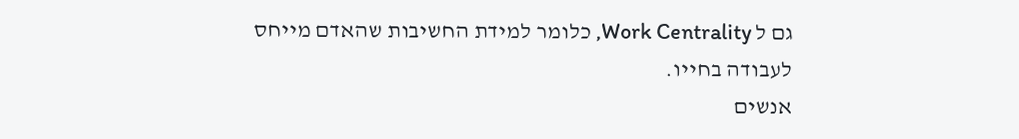גם ל Work Centrality, כלומר למידת החשיבות שהאדם מייחס לעבודה בחייו.
אנשים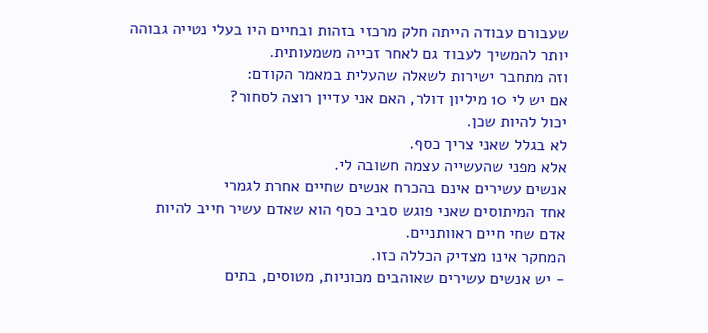שעבורם עבודה הייתה חלק מרכזי בזהות ובחיים היו בעלי נטייה גבוהה יותר להמשיך לעבוד גם לאחר זכייה משמעותית.
וזה מתחבר ישירות לשאלה שהעלית במאמר הקודם:
אם יש לי 10 מיליון דולר, האם אני עדיין רוצה לסחור?
יכול להיות שכן.
לא בגלל שאני צריך כסף.
אלא מפני שהעשייה עצמה חשובה לי.
אנשים עשירים אינם בהכרח אנשים שחיים אחרת לגמרי
אחד המיתוסים שאני פוגש סביב כסף הוא שאדם עשיר חייב להיות אדם שחי חיים ראוותניים.
המחקר אינו מצדיק הכללה כזו.
- יש אנשים עשירים שאוהבים מכוניות, מטוסים, בתים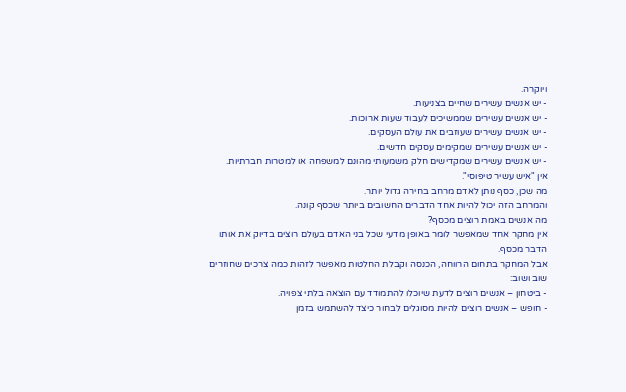ויוקרה.
- יש אנשים עשירים שחיים בצניעות.
- יש אנשים עשירים שממשיכים לעבוד שעות ארוכות.
- יש אנשים עשירים שעוזבים את עולם העסקים.
- יש אנשים עשירים שמקימים עסקים חדשים.
- יש אנשים עשירים שמקדישים חלק משמעותי מהונם למשפחה או למטרות חברתיות.
אין "איש עשיר טיפוסי".
מה שכן, כסף נותן לאדם מרחב בחירה גדול יותר.
והמרחב הזה יכול להיות אחד הדברים החשובים ביותר שכסף קונה.
מה אנשים באמת רוצים מכסף?
אין מחקר אחד שמאפשר לומר באופן מדעי שכל בני האדם בעולם רוצים בדיוק את אותו הדבר מכסף.
אבל המחקר בתחום הרווחה, הכנסה וקבלת החלטות מאפשר לזהות כמה צרכים שחוזרים שוב ושוב:
- ביטחון – אנשים רוצים לדעת שיוכלו להתמודד עם הוצאה בלתי צפויה.
- חופש – אנשים רוצים להיות מסוגלים לבחור כיצד להשתמש בזמן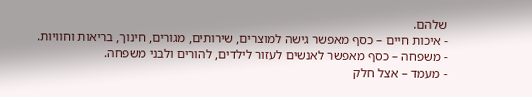שלהם.
- איכות חיים – כסף מאפשר גישה למוצרים, שירותים, מגורים, חינוך, בריאות וחוויות.
- משפחה – כסף מאפשר לאנשים לעזור לילדים, להורים ולבני משפחה.
- מעמד – אצל חלק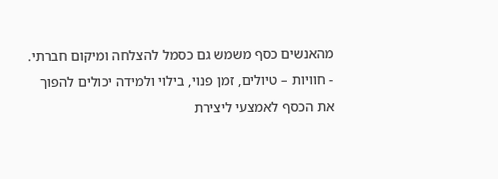מהאנשים כסף משמש גם כסמל להצלחה ומיקום חברתי.
- חוויות – טיולים, זמן פנוי, בילוי ולמידה יכולים להפוך את הכסף לאמצעי ליצירת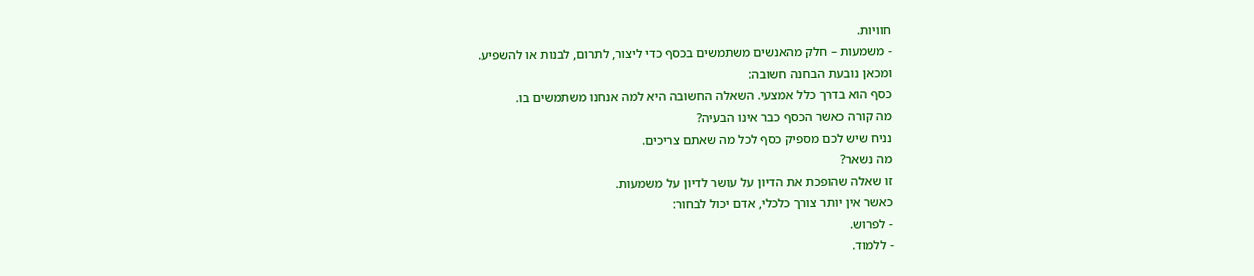חוויות.
- משמעות – חלק מהאנשים משתמשים בכסף כדי ליצור, לתרום, לבנות או להשפיע.
ומכאן נובעת הבחנה חשובה:
כסף הוא בדרך כלל אמצעי. השאלה החשובה היא למה אנחנו משתמשים בו.
מה קורה כאשר הכסף כבר אינו הבעיה?
נניח שיש לכם מספיק כסף לכל מה שאתם צריכים.
מה נשאר?
זו שאלה שהופכת את הדיון על עושר לדיון על משמעות.
כאשר אין יותר צורך כלכלי, אדם יכול לבחור:
- לפרוש.
- ללמוד.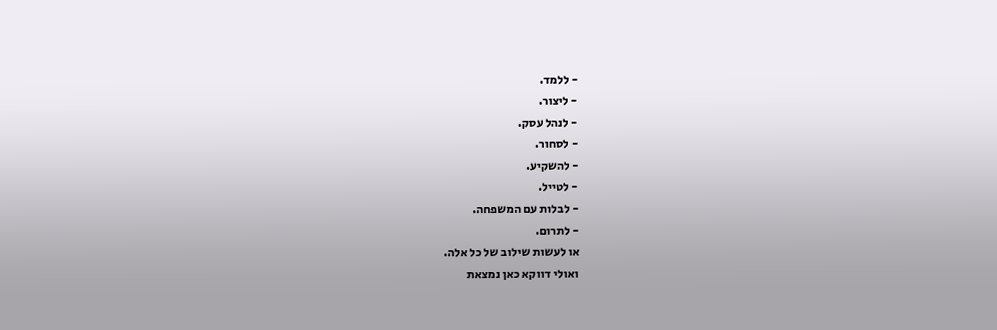- ללמד.
- ליצור.
- לנהל עסק.
- לסחור.
- להשקיע.
- לטייל.
- לבלות עם המשפחה.
- לתרום.
או לעשות שילוב של כל אלה.
ואולי דווקא כאן נמצאת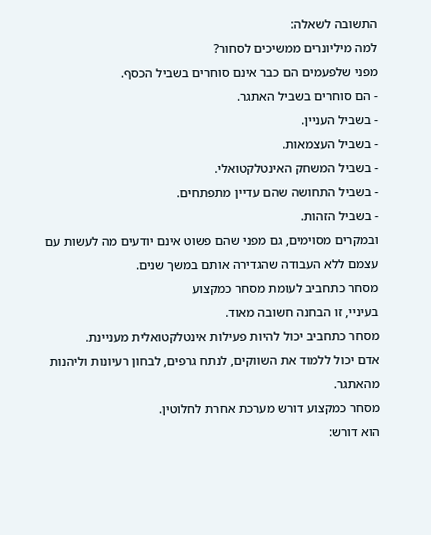התשובה לשאלה:
למה מיליונרים ממשיכים לסחור?
מפני שלפעמים הם כבר אינם סוחרים בשביל הכסף.
- הם סוחרים בשביל האתגר.
- בשביל העניין.
- בשביל העצמאות.
- בשביל המשחק האינטלקטואלי.
- בשביל התחושה שהם עדיין מתפתחים.
- בשביל הזהות.
ובמקרים מסוימים, גם מפני שהם פשוט אינם יודעים מה לעשות עם עצמם ללא העבודה שהגדירה אותם במשך שנים.
מסחר כתחביב לעומת מסחר כמקצוע
בעיניי, זו הבחנה חשובה מאוד.
מסחר כתחביב יכול להיות פעילות אינטלקטואלית מעניינת.
אדם יכול ללמוד את השווקים, לנתח גרפים, לבחון רעיונות וליהנות מהאתגר.
מסחר כמקצוע דורש מערכת אחרת לחלוטין.
הוא דורש: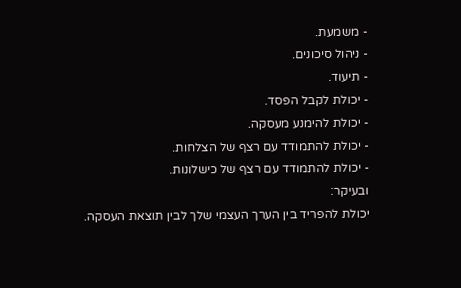- משמעת.
- ניהול סיכונים.
- תיעוד.
- יכולת לקבל הפסד.
- יכולת להימנע מעסקה.
- יכולת להתמודד עם רצף של הצלחות.
- יכולת להתמודד עם רצף של כישלונות.
ובעיקר:
יכולת להפריד בין הערך העצמי שלך לבין תוצאת העסקה.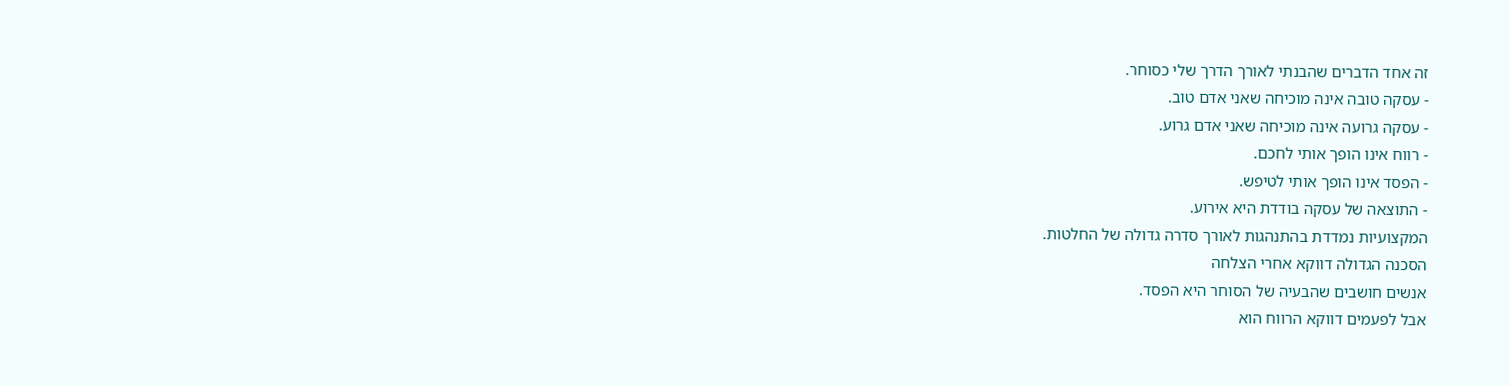זה אחד הדברים שהבנתי לאורך הדרך שלי כסוחר.
- עסקה טובה אינה מוכיחה שאני אדם טוב.
- עסקה גרועה אינה מוכיחה שאני אדם גרוע.
- רווח אינו הופך אותי לחכם.
- הפסד אינו הופך אותי לטיפש.
- התוצאה של עסקה בודדת היא אירוע.
המקצועיות נמדדת בהתנהגות לאורך סדרה גדולה של החלטות.
הסכנה הגדולה דווקא אחרי הצלחה
אנשים חושבים שהבעיה של הסוחר היא הפסד.
אבל לפעמים דווקא הרווח הוא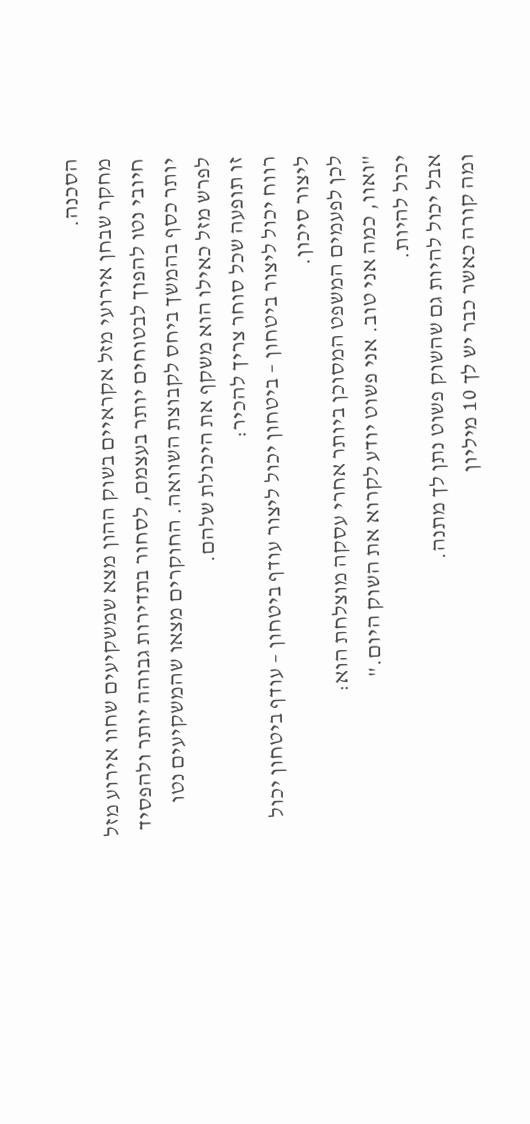הסכנה.
מחקר שבחן אירועי מזל אקראיים בשוק ההון מצא שמשקיעים שחוו אירוע מזל חיובי נטו להפוך לבטוחים יותר בעצמם, לסחור בתדירות גבוהה יותר ולהפסיד יותר כסף בהמשך ביחס לקבוצת השוואה. החוקרים מצאו שהמשקיעים נטו לפרש מזל כאילו הוא משקף את היכולת שלהם.
זו תופעה שכל סוחר צריך להכיר:
רווח יכול ליצור ביטחון – ביטחון יכול ליצור עודף ביטחון – עודף ביטחון יכול ליצור סיכון.
לכן לפעמים המשפט המסוכן ביותר אחרי עסקה מוצלחת הוא:
"ואוו, כמה אני טוב. אני פשוט יודע לקרוא את השוק היום."
יכול להיות.
אבל יכול להיות גם שהשוק פשוט נתן לך מתנה.
ומה קורה כאשר כבר יש לך 10 מיליון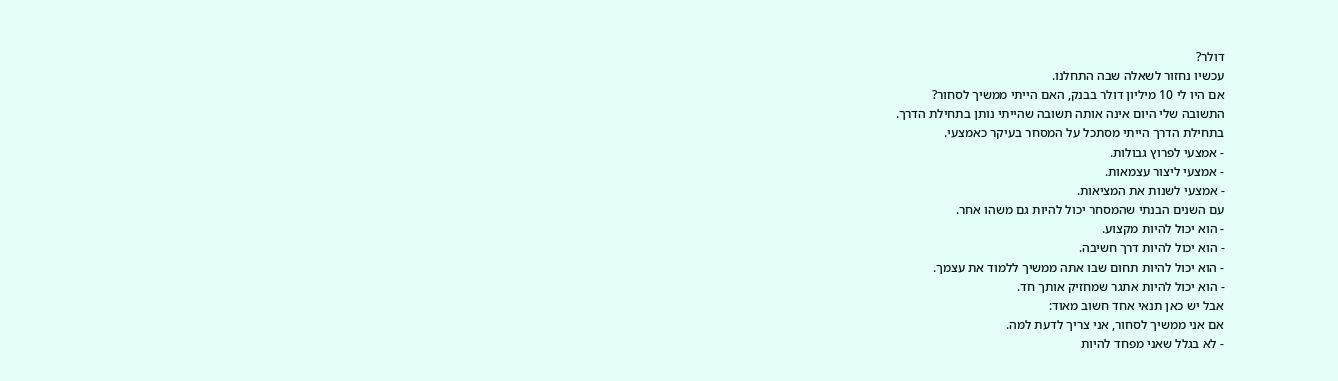דולר?
עכשיו נחזור לשאלה שבה התחלנו.
אם היו לי 10 מיליון דולר בבנק, האם הייתי ממשיך לסחור?
התשובה שלי היום אינה אותה תשובה שהייתי נותן בתחילת הדרך.
בתחילת הדרך הייתי מסתכל על המסחר בעיקר כאמצעי.
- אמצעי לפרוץ גבולות.
- אמצעי ליצור עצמאות.
- אמצעי לשנות את המציאות.
עם השנים הבנתי שהמסחר יכול להיות גם משהו אחר.
- הוא יכול להיות מקצוע.
- הוא יכול להיות דרך חשיבה.
- הוא יכול להיות תחום שבו אתה ממשיך ללמוד את עצמך.
- הוא יכול להיות אתגר שמחזיק אותך חד.
אבל יש כאן תנאי אחד חשוב מאוד:
אם אני ממשיך לסחור, אני צריך לדעת למה.
- לא בגלל שאני מפחד להיות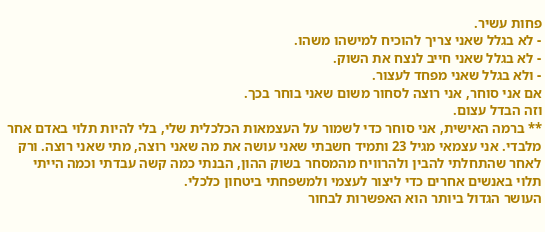פחות עשיר.
- לא בגלל שאני צריך להוכיח למישהו משהו.
- לא בגלל שאני חייב לנצח את השוק.
- ולא בגלל שאני מפחד לעצור.
אם אני סוחר, אני רוצה לסחור משום שאני בוחר בכך.
וזה הבדל עצום.
** ברמה האישית, אני סוחר כדי לשמור על העצמאות הכלכלית שלי, בלי להיות תלוי באדם אחר מלבדי. אני עצמאי מגיל 23 ותמיד חשבתי שאני עושה את מה שאני רוצה, מתי שאני רוצה. ורק לאחר שהתחלתי להבין ולהרוויח מהמסחר בשוק ההון, הבנתי כמה קשה עבדתי וכמה הייתי תלוי באנשים אחרים כדי ליצור לעצמי ולמשפחתי ביטחון כלכלי.
העושר הגדול ביותר הוא האפשרות לבחור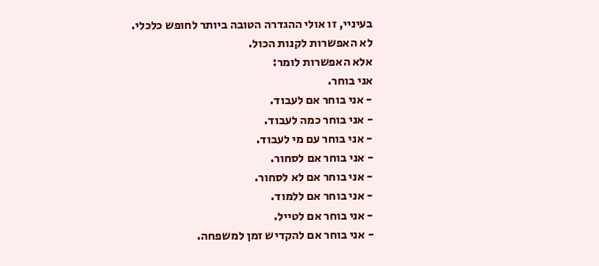בעיניי, זו אולי ההגדרה הטובה ביותר לחופש כלכלי.
לא האפשרות לקנות הכול.
אלא האפשרות לומר:
אני בוחר.
- אני בוחר אם לעבוד.
- אני בוחר כמה לעבוד.
- אני בוחר עם מי לעבוד.
- אני בוחר אם לסחור.
- אני בוחר אם לא לסחור.
- אני בוחר אם ללמוד.
- אני בוחר אם לטייל.
- אני בוחר אם להקדיש זמן למשפחה.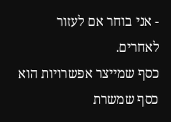- אני בוחר אם לעזור לאחרים.
כסף שמייצר אפשרויות הוא כסף שמשרת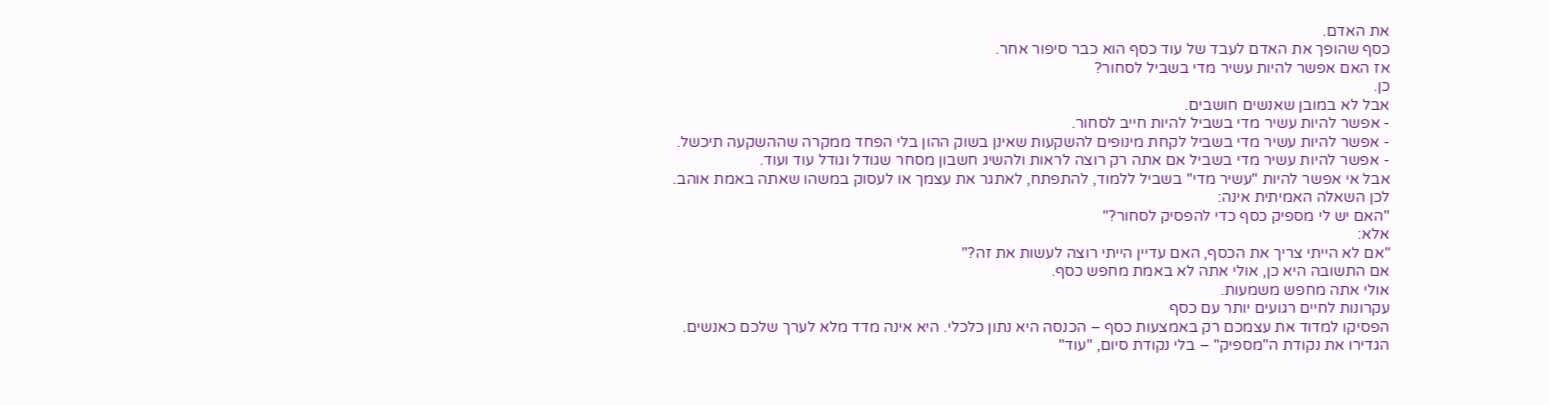את האדם.
כסף שהופך את האדם לעבד של עוד כסף הוא כבר סיפור אחר.
אז האם אפשר להיות עשיר מדי בשביל לסחור?
כן.
אבל לא במובן שאנשים חושבים.
- אפשר להיות עשיר מדי בשביל להיות חייב לסחור.
- אפשר להיות עשיר מדי בשביל לקחת מינופים להשקעות שאינן בשוק ההון בלי הפחד ממקרה שההשקעה תיכשל.
- אפשר להיות עשיר מדי בשביל אם אתה רק רוצה לראות ולהשיג חשבון מסחר שגודל וגודל עוד ועוד.
אבל אי אפשר להיות "עשיר מדי" בשביל ללמוד, להתפתח, לאתגר את עצמך או לעסוק במשהו שאתה באמת אוהב.
לכן השאלה האמיתית אינה:
"האם יש לי מספיק כסף כדי להפסיק לסחור?"
אלא:
"אם לא הייתי צריך את הכסף, האם עדיין הייתי רוצה לעשות את זה?"
אם התשובה היא כן, אולי אתה לא באמת מחפש כסף.
אולי אתה מחפש משמעות.
עקרונות לחיים רגועים יותר עם כסף
הפסיקו למדוד את עצמכם רק באמצעות כסף – הכנסה היא נתון כלכלי. היא אינה מדד מלא לערך שלכם כאנשים.
הגדירו את נקודת ה"מספיק" – בלי נקודת סיום, "עוד"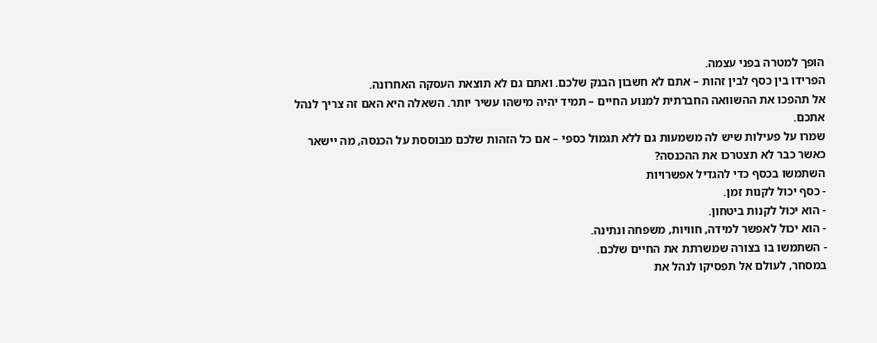הופך למטרה בפני עצמה.
הפרידו בין כסף לבין זהות – אתם לא חשבון הבנק שלכם. ואתם גם לא תוצאת העסקה האחרונה.
אל תהפכו את ההשוואה החברתית למנוע החיים – תמיד יהיה מישהו עשיר יותר. השאלה היא האם זה צריך לנהל אתכם.
שמרו על פעילות שיש לה משמעות גם ללא תגמול כספי – אם כל הזהות שלכם מבוססת על הכנסה, מה יישאר כאשר כבר לא תצטרכו את ההכנסה?
השתמשו בכסף כדי להגדיל אפשרויות
- כסף יכול לקנות זמן.
- הוא יכול לקנות ביטחון.
- הוא יכול לאפשר למידה, חוויות, משפחה ונתינה.
- השתמשו בו בצורה שמשרתת את החיים שלכם.
במסחר, לעולם אל תפסיקו לנהל את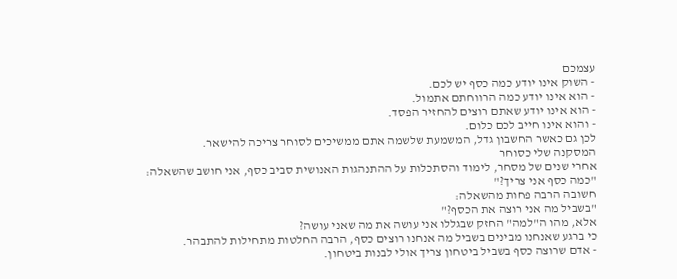עצמכם
- השוק אינו יודע כמה כסף יש לכם.
- הוא אינו יודע כמה הרווחתם אתמול.
- הוא אינו יודע שאתם רוצים להחזיר הפסד.
- והוא אינו חייב לכם כלום.
לכן גם כאשר החשבון גדל, המשמעת שלשמה אתם ממשיכים לסוחר צריכה להישאר.
המסקנה שלי כסוחר
אחרי שנים של מסחר, לימוד והסתכלות על ההתנהגות האנושית סביב כסף, אני חושב שהשאלה:
"כמה כסף אני צריך?"
חשובה הרבה פחות מהשאלה:
"בשביל מה אני רוצה את הכסף?"
אלא, מהו ה"למה" החזק שבגללו אני עושה את מה שאני עושה?
כי ברגע שאנחנו מבינים בשביל מה אנחנו רוצים כסף, הרבה החלטות מתחילות להתבהר.
- אדם שרוצה כסף בשביל ביטחון צריך אולי לבנות ביטחון.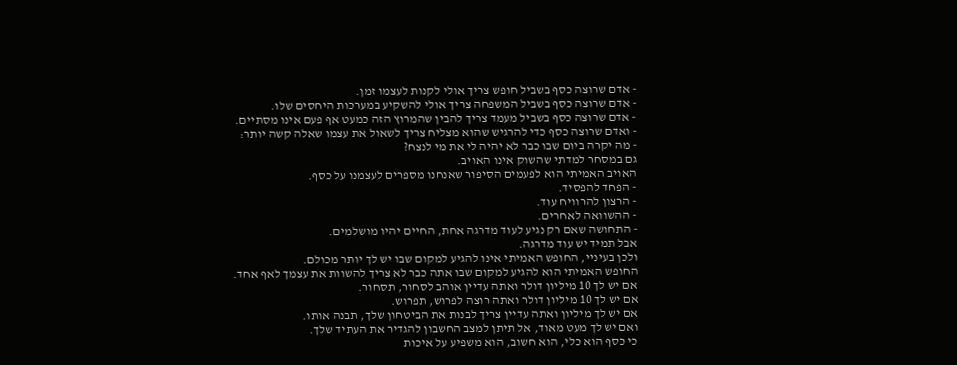- אדם שרוצה כסף בשביל חופש צריך אולי לקנות לעצמו זמן.
- אדם שרוצה כסף בשביל המשפחה צריך אולי להשקיע במערכות היחסים שלו.
- אדם שרוצה כסף בשביל מעמד צריך להבין שהמרוץ הזה כמעט אף פעם אינו מסתיים.
- ואדם שרוצה כסף כדי להרגיש שהוא מצליח צריך לשאול את עצמו שאלה קשה יותר:
- מה יקרה ביום שבו כבר לא יהיה לי את מי לנצח?
גם במסחר למדתי שהשוק אינו האויב.
האויב האמיתי הוא לפעמים הסיפור שאנחנו מספרים לעצמנו על כסף.
- הפחד להפסיד.
- הרצון להרוויח עוד.
- ההשוואה לאחרים.
- התחושה שאם רק נגיע לעוד מדרגה אחת, החיים יהיו מושלמים.
אבל תמיד יש עוד מדרגה.
ולכן בעיניי, החופש האמיתי אינו להגיע למקום שבו יש לך יותר מכולם.
החופש האמיתי הוא להגיע למקום שבו אתה כבר לא צריך להשוות את עצמך לאף אחד.
אם יש לך 10 מיליון דולר ואתה עדיין אוהב לסחור, תסחור.
אם יש לך 10 מיליון דולר ואתה רוצה לפרוש, תפרוש.
אם יש לך מיליון ואתה עדיין צריך לבנות את הביטחון שלך, תבנה אותו.
ואם יש לך מעט מאוד, אל תיתן למצב החשבון להגדיר את העתיד שלך.
כי כסף הוא כלי, הוא חשוב, הוא משפיע על איכות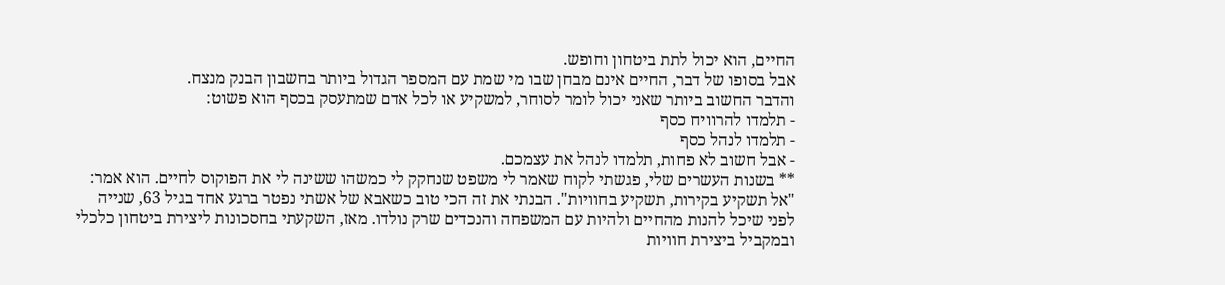החיים, הוא יכול לתת ביטחון וחופש.
אבל בסופו של דבר, החיים אינם מבחן שבו מי שמת עם המספר הגדול ביותר בחשבון הבנק מנצח.
והדבר החשוב ביותר שאני יכול לומר לסוחר, למשקיע או לכל אדם שמתעסק בכסף הוא פשוט:
- תלמדו להרוויח כסף
- תלמדו לנהל כסף
- אבל חשוב לא פחות, תלמדו לנהל את עצמכם.
** בשנות העשרים שלי, פגשתי לקוח שאמר לי משפט שנחקק לי כמשהו ששינה לי את הפוקוס לחיים. הוא אמר: "אל תשקיע בקירות, תשקיע בחוויות". הבנתי את זה הכי טוב כשאבא של אשתי נפטר ברגע אחד בגיל 63, שנייה לפני שיכל להנות מהחיים ולהיות עם המשפחה והנכדים שרק נולדו. מאז, השקעתי בחסכונות ליצירת ביטחון כלכלי ובמקביל ביצירת חוויות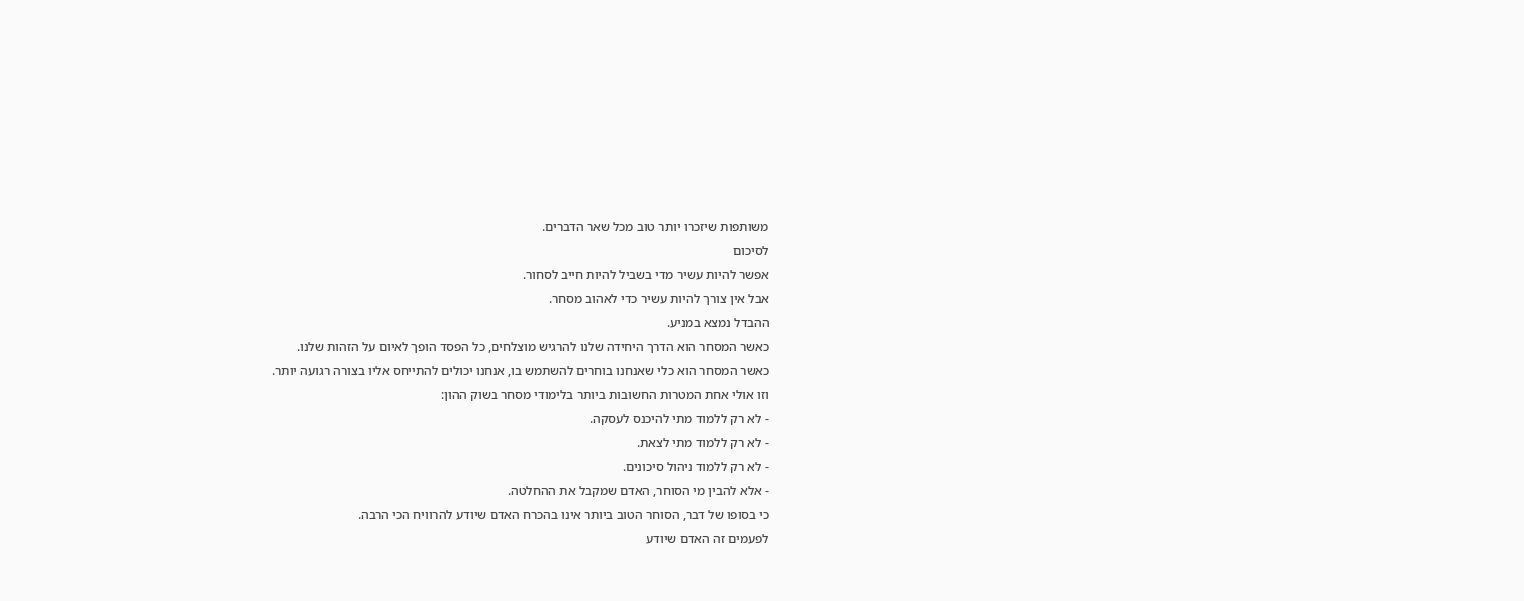משותפות שיזכרו יותר טוב מכל שאר הדברים.
לסיכום
אפשר להיות עשיר מדי בשביל להיות חייב לסחור.
אבל אין צורך להיות עשיר כדי לאהוב מסחר.
ההבדל נמצא במניע.
כאשר המסחר הוא הדרך היחידה שלנו להרגיש מוצלחים, כל הפסד הופך לאיום על הזהות שלנו.
כאשר המסחר הוא כלי שאנחנו בוחרים להשתמש בו, אנחנו יכולים להתייחס אליו בצורה רגועה יותר.
וזו אולי אחת המטרות החשובות ביותר בלימודי מסחר בשוק ההון:
- לא רק ללמוד מתי להיכנס לעסקה.
- לא רק ללמוד מתי לצאת.
- לא רק ללמוד ניהול סיכונים.
- אלא להבין מי הסוחר, האדם שמקבל את ההחלטה.
כי בסופו של דבר, הסוחר הטוב ביותר אינו בהכרח האדם שיודע להרוויח הכי הרבה.
לפעמים זה האדם שיודע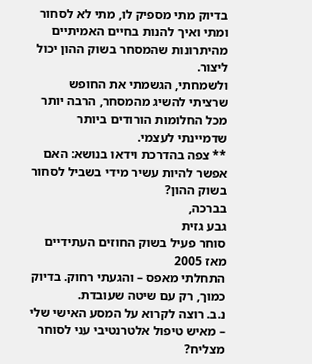בדיוק מתי מספיק לו, מתי לא לסחור ומתי ואיך להנות בחיים האמיתיים מהיתרונות שהמסחר בשוק ההון יכול ליצור.
ולשמחתי, הגשמתי את החופש שרציתי להשיג מהמסחר, הרבה יותר מכל החלומות הורודים ביותר שדמיינתי לעצמי.
** צפה בהדרכת וידאו בנושא: האם אפשר להיות עשיר מידי בשביל לסחור בשוק ההון?
בברכה,
גבע גזית
סוחר פעיל בשוק החוזים העתידיים מאז 2005
התחלתי מאפס – והגעתי רחוק. בדיוק כמוך, רק עם שיטה שעובדת.
נ.ב. רוצה לקרוא על המסע האישי שלי – מאיש טיפול אלטרנטיבי עני לסוחר מצליח?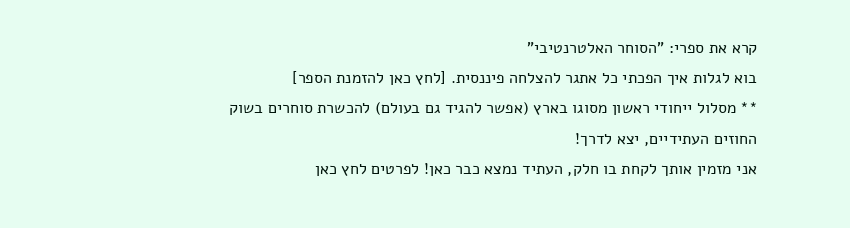קרא את ספרי: "הסוחר האלטרנטיבי"
בוא לגלות איך הפכתי כל אתגר להצלחה פיננסית. [לחץ כאן להזמנת הספר]
** מסלול ייחודי ראשון מסוגו בארץ (אפשר להגיד גם בעולם) להכשרת סוחרים בשוק החוזים העתידיים, יצא לדרך!
אני מזמין אותך לקחת בו חלק, העתיד נמצא כבר כאן! לפרטים לחץ כאן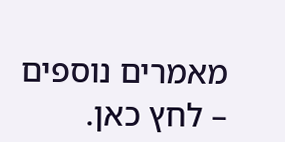מאמרים נוספים – לחץ כאן.